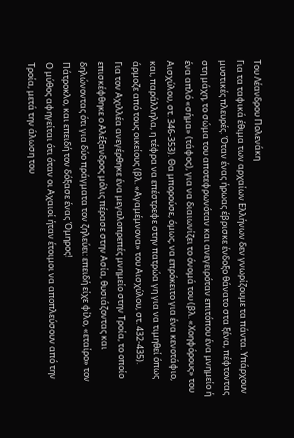Του Λέανδρου Πολενάκη
Για τα ταφικά έθιμα των αρχαίων Ελλήνων δεν γνωρίζουμε τα πάντα. Υπάρχουν μυστικές πλευρές. Όταν ένας ήρωας έβρισκε ένδοξο θάνατο στα ξένα, πέφτοντας στη μάχη, το σώμα του αποτεφρωνόταν και ανεγειρόταν επιτόπου ένα μνημείο ή ένα απλό «σήμα» (τάφος), για να διαιωνίζει το όνομά του (βλ. «Χοηφόρους» του Αισχύλου, στ. 346-353). Θα μπορούσε, όμως, να επρόκειτο για ένα κενοτάφιο, και, παράλληλα, η τέφρα να επέστρεφε στην πατρώα γη για να τιμηθεί όπως άρμοζε από τους οικείους (βλ. «Αγαμέμνονα» του Αισχύλου, στ. 432-435).
Για τον Αχιλλέα ανεγέρθηκε ένα μεγαλοπρεπές μνημείο στην Τροία, το οποίο επισκέφθηκε ο Αλέξανδρος μόλις πέρασε στην Ασία, θυσιάζοντας και δηλώνοντας ότι για δύο πράγματα τον ζηλεύει: επειδή είχε φίλο, «εταίρο» τον Πάτροκλο, και επειδή τον δόξασε ένας Όμηρος!
Ο μύθος αφηγείται ότι όταν οι Αχαιοί ήταν έτοιμοι να αποπλεύσουν από την Τροία, μετά την άλωση του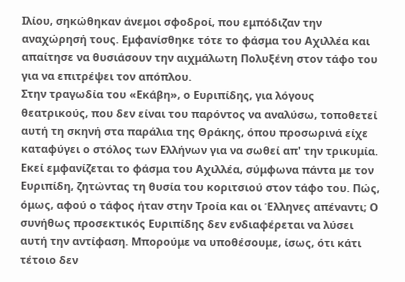Ιλίου, σηκώθηκαν άνεμοι σφοδροί, που εμπόδιζαν την αναχώρησή τους. Εμφανίσθηκε τότε το φάσμα του Αχιλλέα και απαίτησε να θυσιάσουν την αιχμάλωτη Πολυξένη στον τάφο του για να επιτρέψει τον απόπλου.
Στην τραγωδία του «Εκάβη», ο Ευριπίδης, για λόγους θεατρικούς, που δεν είναι του παρόντος να αναλύσω, τοποθετεί αυτή τη σκηνή στα παράλια της Θράκης, όπου προσωρινά είχε καταφύγει ο στόλος των Ελλήνων για να σωθεί απ' την τρικυμία. Εκεί εμφανίζεται το φάσμα του Αχιλλέα, σύμφωνα πάντα με τον Ευριπίδη, ζητώντας τη θυσία του κοριτσιού στον τάφο του. Πώς, όμως, αφού ο τάφος ήταν στην Τροία και οι Έλληνες απέναντι; Ο συνήθως προσεκτικός Ευριπίδης δεν ενδιαφέρεται να λύσει αυτή την αντίφαση. Μπορούμε να υποθέσουμε, ίσως, ότι κάτι τέτοιο δεν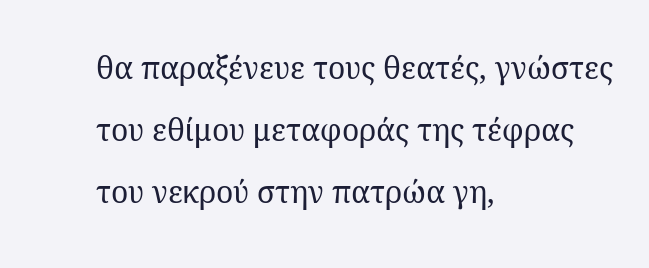θα παραξένευε τους θεατές, γνώστες του εθίμου μεταφοράς της τέφρας του νεκρού στην πατρώα γη,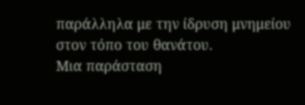παράλληλα με την ίδρυση μνημείου στον τόπο του θανάτου.
Μια παράσταση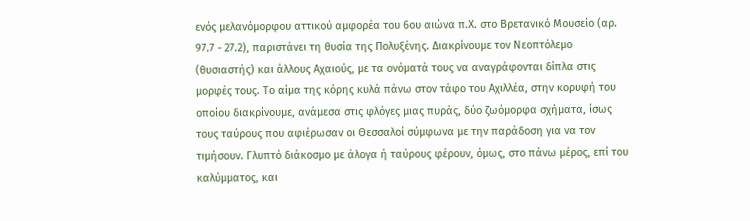ενός μελανόμορφου αττικού αμφορέα του 6ου αιώνα π.Χ. στο Βρετανικό Μουσείο (αρ. 97.7 - 27.2), παριστάνει τη θυσία της Πολυξένης. Διακρίνουμε τον Νεοπτόλεμο (θυσιαστής) και άλλους Αχαιούς, με τα ονόματά τους να αναγράφονται δίπλα στις μορφές τους. Το αίμα της κόρης κυλά πάνω στον τάφο του Αχιλλέα, στην κορυφή του οποίου διακρίνουμε, ανάμεσα στις φλόγες μιας πυράς, δύο ζωόμορφα σχήματα, ίσως τους ταύρους που αφιέρωσαν οι Θεσσαλοί σύμφωνα με την παράδοση για να τον τιμήσουν. Γλυπτό διάκοσμο με άλογα ή ταύρους φέρουν, όμως, στο πάνω μέρος, επί του καλύμματος, και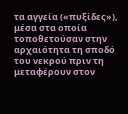τα αγγεία («πυξίδες»), μέσα στα οποία τοποθετούσαν στην αρχαιότητα τη σποδό του νεκρού πριν τη μεταφέρουν στον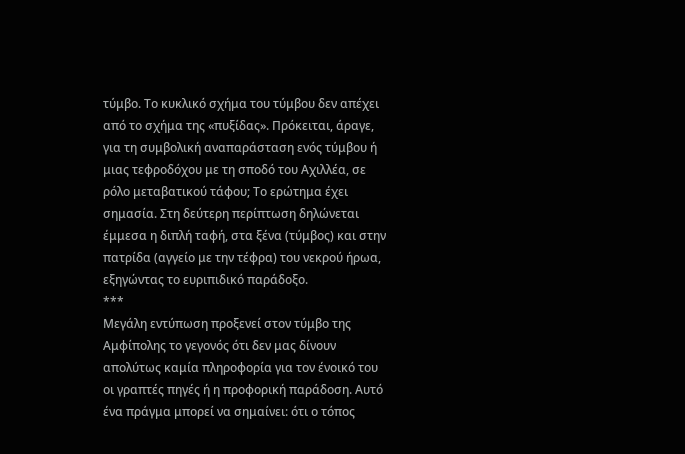τύμβο. Το κυκλικό σχήμα του τύμβου δεν απέχει από το σχήμα της «πυξίδας». Πρόκειται, άραγε, για τη συμβολική αναπαράσταση ενός τύμβου ή μιας τεφροδόχου με τη σποδό του Αχιλλέα, σε ρόλο μεταβατικού τάφου; Το ερώτημα έχει σημασία. Στη δεύτερη περίπτωση δηλώνεται έμμεσα η διπλή ταφή, στα ξένα (τύμβος) και στην πατρίδα (αγγείο με την τέφρα) του νεκρού ήρωα, εξηγώντας το ευριπιδικό παράδοξο.
***
Μεγάλη εντύπωση προξενεί στον τύμβο της Αμφίπολης το γεγονός ότι δεν μας δίνουν απολύτως καμία πληροφορία για τον ένοικό του οι γραπτές πηγές ή η προφορική παράδοση. Αυτό ένα πράγμα μπορεί να σημαίνει: ότι ο τόπος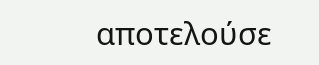αποτελούσε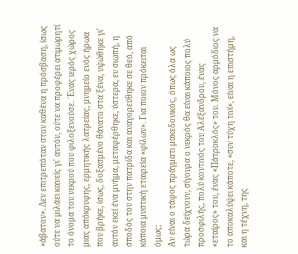«άβατον». Δεν επιτρεπόταν στον καθένα η πρόσβαση, ίσως ούτε να μιλάει κανείς γι' αυτόν, ούτε να προφέρει ατιμωρητί το όνομα του νεκρού που φιλοξενούσε. ΄Ενας ιερός χώρος μιας απόκρυφης, ερμητικής λατρείας, μνημείο ενός ήρωα που βρήκε, ίσως, δοξασμένο θάνατο στα ξένα, υψώθηκε γι' αυτόν εκεί ένα μνήμα, μεταφέρθηκε, ύστερα, εν σιωπή, η σποδός του στην πατρίδα και αναγορεύθηκε σε θεό, από κάποια μυστική εταιρεία «φίλων». Για ποιον πρόκειται όμως;
Αν είναι ο τάφος πράγματι μακεδονικός, όπως όλα ως τώρα δείχνουν, σίγουρα ο νεκρός θα είναι κάποιος πολύ προσφιλής, πολύ κοντινός του Αλέξανδρου, ένας «εταίρος» του, ένας «Πάτροκλός» του. Μόνος αρμόδιος να το αποκαλύψει κάποτε, «συν τύχη τινί», είναι η επιστήμη, και η τέχνη, της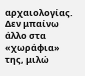αρχαιολογίας. Δεν μπαίνω άλλο στα «χωράφια» της, μιλώ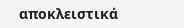αποκλειστικά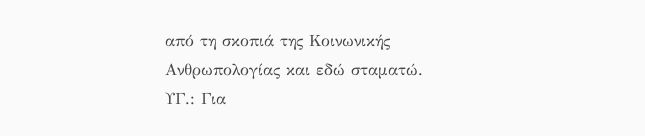από τη σκοπιά της Κοινωνικής Ανθρωπολογίας και εδώ σταματώ.
ΥΓ.: Για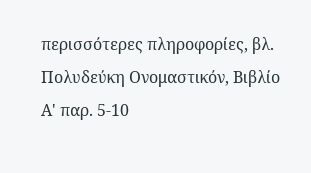περισσότερες πληροφορίες, βλ. Πολυδεύκη Ονομαστικόν, Βιβλίο Α' παρ. 5-10